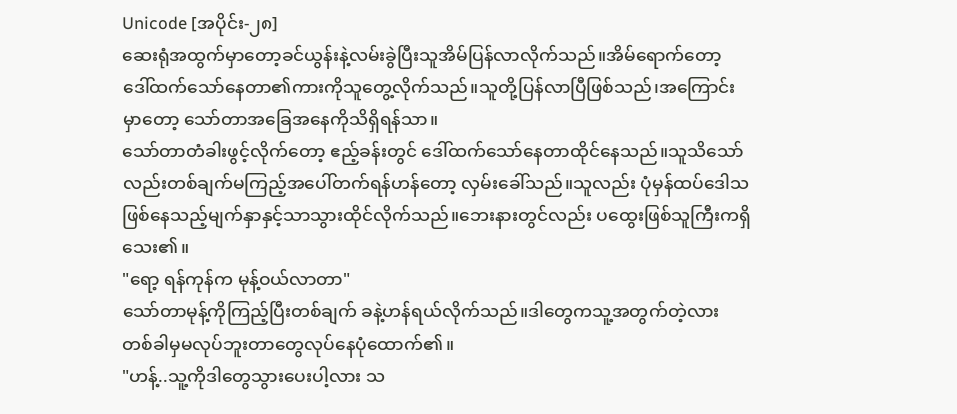Unicode [အပိုင်း-၂၈]
ဆေးရုံအထွက်မှာတော့ခင်ယွန်းနဲ့လမ်းခွဲပြီးသူအိမ်ပြန်လာလိုက်သည်။အိမ်ရောက်တော့ ဒေါ်ထက်သော်နေတာ၏ကားကိုသူတွေ့လိုက်သည်။သူတို့ပြန်လာပြီဖြစ်သည်၊အကြောင်းမှာတော့ သော်တာအခြေအနေကိုသိရှိရန်သာ။
သော်တာတံခါးဖွင့်လိုက်တော့ ဧည့်ခန်းတွင် ဒေါ်ထက်သော်နေတာထိုင်နေသည်။သူသိသော်လည်းတစ်ချက်မကြည့်အပေါ်တက်ရန်ဟန်တော့ လှမ်းခေါ်သည်။သူလည်း ပုံမှန်ထပ်ဒေါသဖြစ်နေသည့်မျက်နှာနှင့်သာသွားထိုင်လိုက်သည်။ဘေးနားတွင်လည်း ပထွေးဖြစ်သူကြီးကရှိသေး၏။
"ရော့ ရန်ကုန်က မုန့်ဝယ်လာတာ"
သော်တာမုန့်ကိုကြည့်ပြီးတစ်ချက် ခနဲ့ဟန်ရယ်လိုက်သည်။ဒါတွေကသူ့အတွက်တဲ့လား တစ်ခါမှမလုပ်ဘူးတာတွေလုပ်နေပုံထောက်၏။
"ဟန့်..သူ့ကိုဒါတွေသွားပေးပါ့လား သ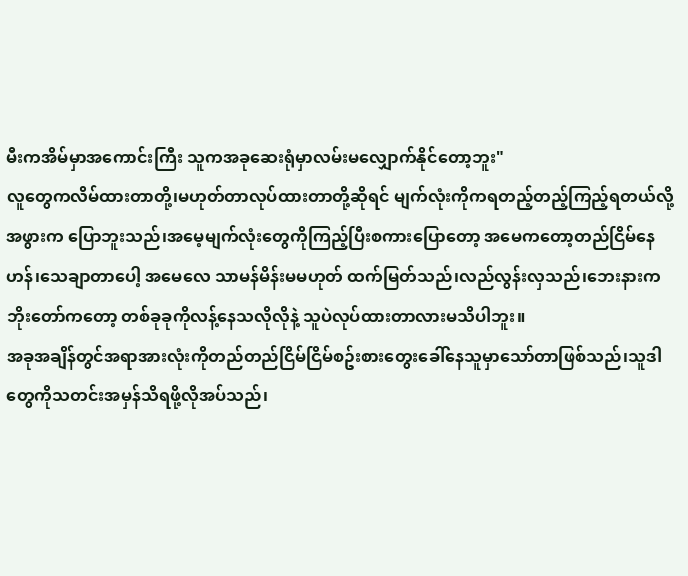မီးကအိမ်မှာအကောင်းကြီး သူကအခုဆေးရုံမှာလမ်းမလျှောက်နိုင်တော့ဘူး"
လူတွေကလိမ်ထားတာတို့၊မဟုတ်တာလုပ်ထားတာတို့ဆိုရင် မျက်လုံးကိုကရတည့်တည့်ကြည့်ရတယ်လို့အဖွားက ပြောဘူးသည်၊အမေ့မျက်လုံးတွေကိုကြည့်ပြီးစကားပြောတော့ အမေကတော့တည်ငြိမ်နေဟန်၊သေချာတာပေါ့ အမေလေ သာမန်မိန်းမမဟုတ် ထက်မြတ်သည်၊လည်လွန်းလှသည်၊ဘေးနားက ဘိုးတော်ကတော့ တစ်ခုခုကိုလန့်နေသလိုလိုနဲ့ သူပဲလုပ်ထားတာလားမသိပါဘူး။
အခုအချိန်တွင်အရာအားလုံးကိုတည်တည်ငြိမ်ငြိမ်စဥ်းစားတွေးခေါ်နေသူမှာသော်တာဖြစ်သည်၊သူဒါတွေကိုသတင်းအမှန်သိရဖို့လိုအပ်သည်၊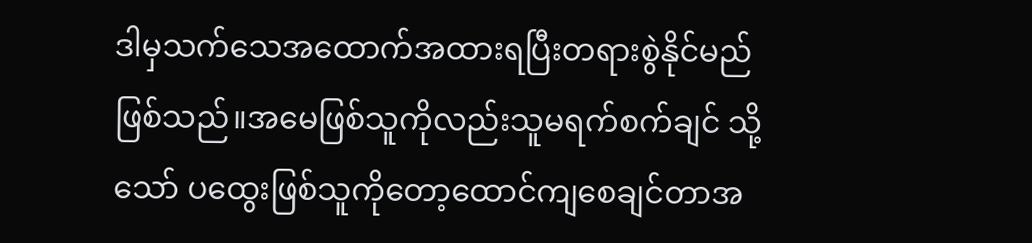ဒါမှသက်သေအထောက်အထားရပြီးတရားစွဲနိုင်မည်ဖြစ်သည်။အမေဖြစ်သူကိုလည်းသူမရက်စက်ချင် သို့သော် ပထွေးဖြစ်သူကိုတော့ထောင်ကျစေချင်တာအ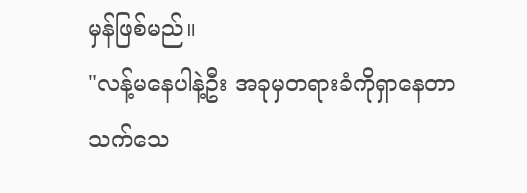မှန်ဖြစ်မည်။
"လန့်မနေပါနဲ့ဦး အခုမှတရားခံကိုရှာနေတာ သက်သေ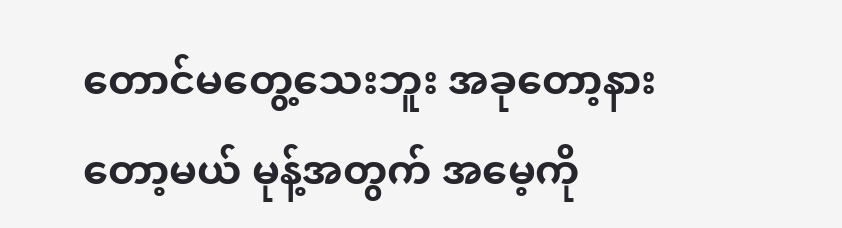တောင်မတွေ့သေးဘူး အခုတော့နားတော့မယ် မုန့်အတွက် အမေ့ကို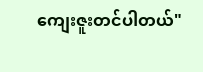ကျေးဇူးတင်ပါတယ်"